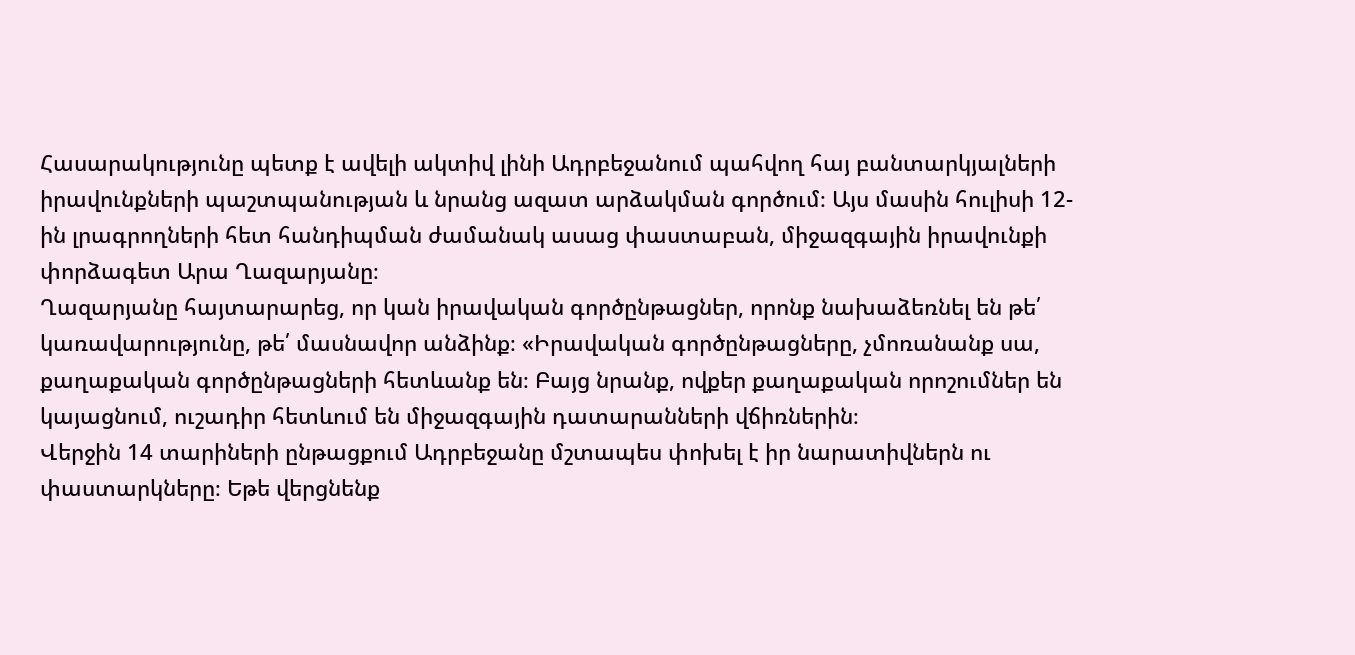Հասարակությունը պետք է ավելի ակտիվ լինի Ադրբեջանում պահվող հայ բանտարկյալների իրավունքների պաշտպանության և նրանց ազատ արձակման գործում։ Այս մասին հուլիսի 12-ին լրագրողների հետ հանդիպման ժամանակ ասաց փաստաբան, միջազգային իրավունքի փորձագետ Արա Ղազարյանը։
Ղազարյանը հայտարարեց, որ կան իրավական գործընթացներ, որոնք նախաձեռնել են թե՛ կառավարությունը, թե՛ մասնավոր անձինք։ «Իրավական գործընթացները, չմոռանանք սա, քաղաքական գործընթացների հետևանք են։ Բայց նրանք, ովքեր քաղաքական որոշումներ են կայացնում, ուշադիր հետևում են միջազգային դատարանների վճիռներին։
Վերջին 14 տարիների ընթացքում Ադրբեջանը մշտապես փոխել է իր նարատիվներն ու փաստարկները։ Եթե վերցնենք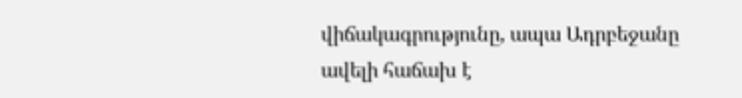վիճակագրությունը, ապա Ադրբեջանը ավելի հաճախ է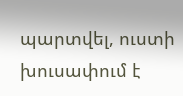պարտվել, ուստի խուսափում է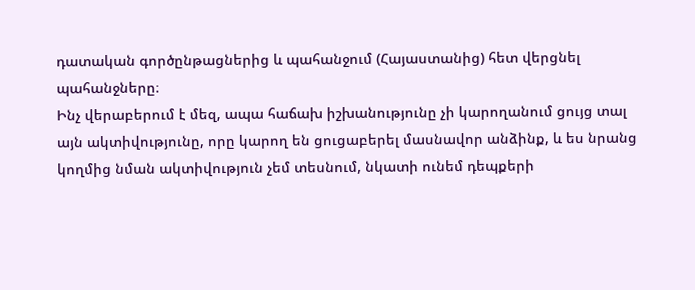դատական գործընթացներից և պահանջում (Հայաստանից) հետ վերցնել պահանջները։
Ինչ վերաբերում է մեզ, ապա հաճախ իշխանությունը չի կարողանում ցույց տալ այն ակտիվությունը, որը կարող են ցուցաբերել մասնավոր անձինք, և ես նրանց կողմից նման ակտիվություն չեմ տեսնում, նկատի ունեմ դեպքերի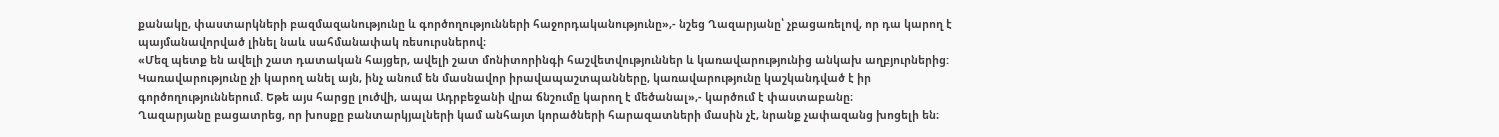քանակը, փաստարկների բազմազանությունը և գործողությունների հաջորդականությունը»,- նշեց Ղազարյանը՝ չբացառելով, որ դա կարող է պայմանավորված լինել նաև սահմանափակ ռեսուրսներով։
«Մեզ պետք են ավելի շատ դատական հայցեր, ավելի շատ մոնիտորինգի հաշվետվություններ և կառավարությունից անկախ աղբյուրներից: Կառավարությունը չի կարող անել այն, ինչ անում են մասնավոր իրավապաշտպանները, կառավարությունը կաշկանդված է իր գործողություններում. Եթե այս հարցը լուծվի, ապա Ադրբեջանի վրա ճնշումը կարող է մեծանալ»,- կարծում է փաստաբանը։
Ղազարյանը բացատրեց, որ խոսքը բանտարկյալների կամ անհայտ կորածների հարազատների մասին չէ, նրանք չափազանց խոցելի են։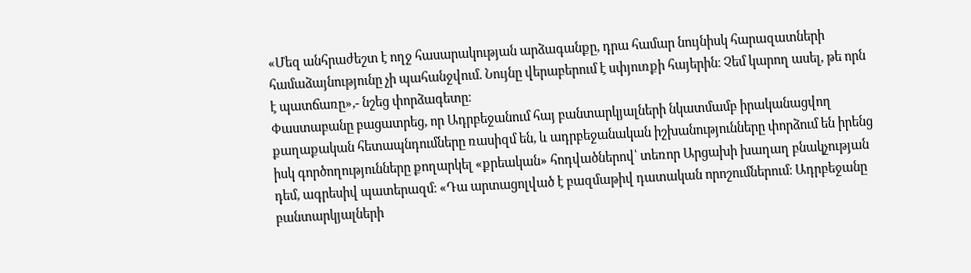«Մեզ անհրաժեշտ է ողջ հասարակության արձագանքը, դրա համար նույնիսկ հարազատների համաձայնությունը չի պահանջվում. Նույնը վերաբերում է սփյուռքի հայերին։ Չեմ կարող ասել, թե որն է պատճառը»,- նշեց փորձագետը։
Փաստաբանը բացատրեց, որ Ադրբեջանում հայ բանտարկյալների նկատմամբ իրականացվող քաղաքական հետապնդումները ռասիզմ են, և ադրբեջանական իշխանությունները փորձում են իրենց իսկ գործողությունները քողարկել «քրեական» հոդվածներով՝ տեռոր Արցախի խաղաղ բնակչության դեմ, ագրեսիվ պատերազմ։ «Դա արտացոլված է բազմաթիվ դատական որոշումներում։ Ադրբեջանը բանտարկյալների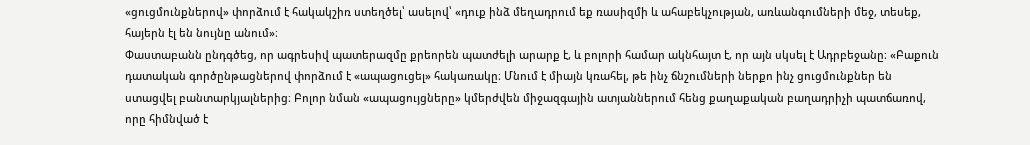«ցուցմունքներով» փորձում է հակակշիռ ստեղծել՝ ասելով՝ «դուք ինձ մեղադրում եք ռասիզմի և ահաբեկչության, առևանգումների մեջ, տեսեք, հայերն էլ են նույնը անում»։
Փաստաբանն ընդգծեց, որ ագրեսիվ պատերազմը քրեորեն պատժելի արարք է, և բոլորի համար ակնհայտ է, որ այն սկսել է Ադրբեջանը։ «Բաքուն դատական գործընթացներով փորձում է «ապացուցել» հակառակը։ Մնում է միայն կռահել, թե ինչ ճնշումների ներքո ինչ ցուցմունքներ են ստացվել բանտարկյալներից։ Բոլոր նման «ապացույցները» կմերժվեն միջազգային ատյաններում հենց քաղաքական բաղադրիչի պատճառով, որը հիմնված է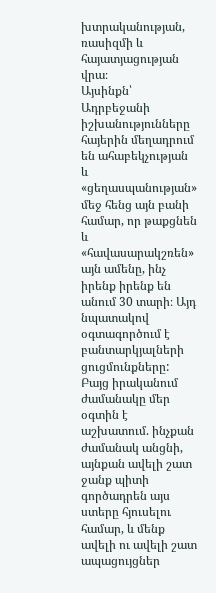խտրականության, ռասիզմի և հայատյացության վրա։
Այսինքն՝ Ադրբեջանի իշխանությունները հայերին մեղադրում են ահաբեկչության և «ցեղասպանության» մեջ հենց այն բանի համար, որ թաքցնեն և «հավասարակշռեն» այն ամենը, ինչ իրենք իրենք են անում 30 տարի։ Այդ նպատակով օգտագործում է բանտարկյալների ցուցմունքները:
Բայց իրականում ժամանակը մեր օգտին է աշխատում. ինչքան ժամանակ անցնի, այնքան ավելի շատ ջանք պիտի գործադրեն այս ստերը հյուսելու համար, և մենք ավելի ու ավելի շատ ապացույցներ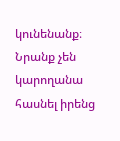կունենանք։ Նրանք չեն կարողանա հասնել իրենց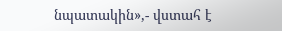նպատակին»,- վստահ է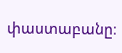փաստաբանը։